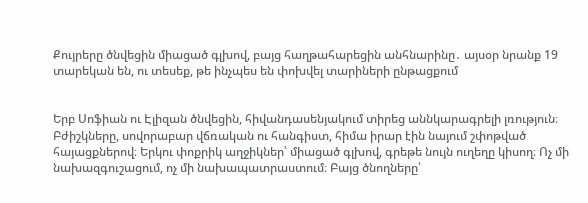Քույրերը ծնվեցին միացած գլխով, բայց հաղթահարեցին անհնարինը․ այսօր նրանք 19 տարեկան են, ու տեսեք, թե ինչպես են փոխվել տարիների ընթացքում


Երբ Սոֆիան ու Էլիզան ծնվեցին, հիվանդասենյակում տիրեց աննկարագրելի լռություն։ Բժիշկները, սովորաբար վճռական ու հանգիստ, հիմա իրար էին նայում շփոթված հայացքներով։ Երկու փոքրիկ աղջիկներ՝ միացած գլխով, գրեթե նույն ուղեղը կիսող։ Ոչ մի նախազգուշացում, ոչ մի նախապատրաստում։ Բայց ծնողները՝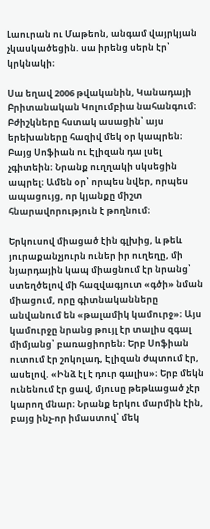Լաուրան ու Մաթեոն, անգամ վայրկյան չկասկածեցին. սա իրենց սերն էր՝ կրկնակի։

Սա եղավ 2006 թվականին, Կանադայի Բրիտանական Կոլումբիա նահանգում։ Բժիշկները հստակ ասացին՝ այս երեխաները հազիվ մեկ օր կապրեն։ Բայց Սոֆիան ու Էլիզան դա լսել չգիտեին։ Նրանք ուղղակի սկսեցին ապրել։ Ամեն օր՝ որպես նվեր, որպես ապացույց, որ կյանքը միշտ հնարավորություն է թողնում։

Երկուսով միացած էին գլխից, և թեև յուրաքանչյուրն ուներ իր ուղեղը, մի նյարդային կապ միացնում էր նրանց՝ ստեղծելով մի հազվագյուտ «գծի» նման միացում, որը գիտնականները անվանում են «թալամիկ կամուրջ»։ Այս կամուրջը նրանց թույլ էր տալիս զգալ միմյանց՝ բառացիորեն։ Երբ Սոֆիան ուտում էր շոկոլադ, Էլիզան ժպտում էր, ասելով. «Ինձ էլ է դուր գալիս»։ Երբ մեկն ունենում էր ցավ, մյուսը թեթևացած չէր կարող մնար։ Նրանք երկու մարմին էին, բայց ինչ-որ իմաստով՝ մեկ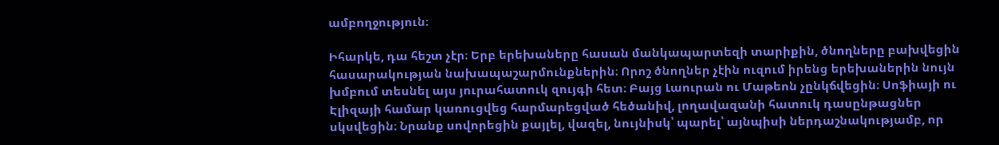ամբողջություն։

Իհարկե, դա հեշտ չէր։ Երբ երեխաները հասան մանկապարտեզի տարիքին, ծնողները բախվեցին հասարակության նախապաշարմունքներին։ Որոշ ծնողներ չէին ուզում իրենց երեխաներին նույն խմբում տեսնել այս յուրահատուկ զույգի հետ։ Բայց Լաուրան ու Մաթեոն չընկճվեցին։ Սոֆիայի ու Էլիզայի համար կառուցվեց հարմարեցված հեծանիվ, լողավազանի հատուկ դասընթացներ սկսվեցին։ Նրանք սովորեցին քայլել, վազել, նույնիսկ՝ պարել՝ այնպիսի ներդաշնակությամբ, որ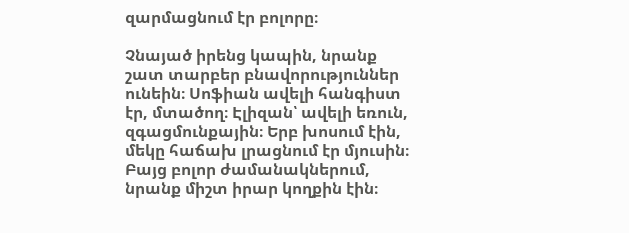զարմացնում էր բոլորը։

Չնայած իրենց կապին, նրանք շատ տարբեր բնավորություններ ունեին։ Սոֆիան ավելի հանգիստ էր, մտածող։ Էլիզան՝ ավելի եռուն, զգացմունքային։ Երբ խոսում էին, մեկը հաճախ լրացնում էր մյուսին։ Բայց բոլոր ժամանակներում, նրանք միշտ իրար կողքին էին։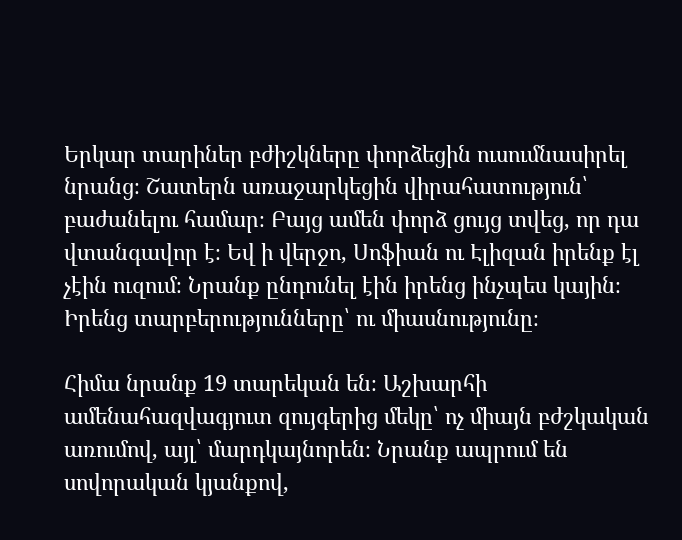Երկար տարիներ բժիշկները փորձեցին ուսումնասիրել նրանց։ Շատերն առաջարկեցին վիրահատություն՝ բաժանելու համար։ Բայց ամեն փորձ ցույց տվեց, որ դա վտանգավոր է։ Եվ ի վերջո, Սոֆիան ու Էլիզան իրենք էլ չէին ուզում։ Նրանք ընդունել էին իրենց ինչպես կային։ Իրենց տարբերությունները՝ ու միասնությունը։

Հիմա նրանք 19 տարեկան են։ Աշխարհի ամենահազվագյուտ զույգերից մեկը՝ ոչ միայն բժշկական առումով, այլ՝ մարդկայնորեն։ Նրանք ապրում են սովորական կյանքով,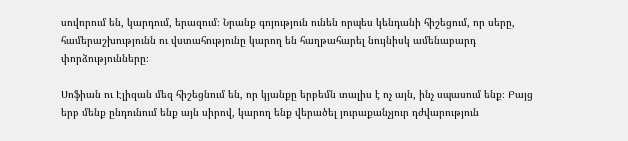սովորում են, կարդում, երազում։ Նրանք գոյություն ունեն որպես կենդանի հիշեցում, որ սերը, համերաշխությունն ու վստահությունը կարող են հաղթահարել նույնիսկ ամենաբարդ փորձությունները։

Սոֆիան ու Էլիզան մեզ հիշեցնում են, որ կյանքը երբեմն տալիս է ոչ այն, ինչ սպասում ենք։ Բայց երբ մենք ընդունում ենք այն սիրով, կարող ենք վերածել յուրաքանչյուր դժվարություն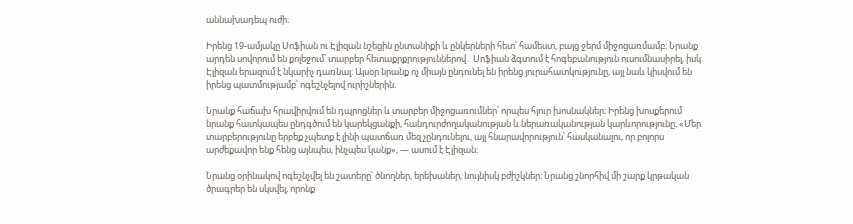աննախադեպ ուժի։

Իրենց 19-ամյակը Սոֆիան ու Էլիզան նշեցին ընտանիքի և ընկերների հետ՝ համեստ, բայց ջերմ միջոցառմամբ։ Նրանք արդեն սովորում են քոլեջում՝ տարբեր հետաքրքրություններով․ Սոֆիան ձգտում է հոգեբանություն ուսումնասիրել, իսկ Էլիզան երազում է նկարիչ դառնալ։ Այսօր նրանք ոչ միայն ընդունել են իրենց յուրահատկությունը, այլ նաև կիսվում են իրենց պատմությամբ՝ ոգեշնչելով ուրիշներին։

Նրանք հաճախ հրավիրվում են դպրոցներ և տարբեր միջոցառումներ՝ որպես հյուր խոսնակներ։ Իրենց խոսքերում նրանք հատկապես ընդգծում են կարեկցանքի, հանդուրժողականության և ներառականության կարևորությունը։ «Մեր տարբերությունը երբեք չպետք է լինի պատճառ մեզ չընդունելու, այլ հնարավորություն՝ հասկանալու, որ բոլորս արժեքավոր ենք հենց այնպես, ինչպես կանք», — ասում է Էլիզան։

Նրանց օրինակով ոգեշնչվել են շատերը՝ ծնողներ, երեխաներ, նույնիսկ բժիշկներ։ Նրանց շնորհիվ մի շարք կրթական ծրագրեր են սկսվել, որոնք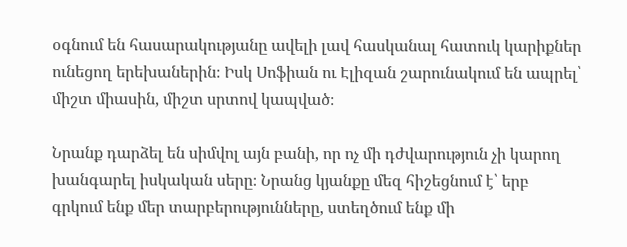օգնում են հասարակությանը ավելի լավ հասկանալ հատուկ կարիքներ ունեցող երեխաներին։ Իսկ Սոֆիան ու Էլիզան շարունակում են ապրել՝ միշտ միասին, միշտ սրտով կապված։

Նրանք դարձել են սիմվոլ այն բանի, որ ոչ մի դժվարություն չի կարող խանգարել իսկական սերը։ Նրանց կյանքը մեզ հիշեցնում է՝ երբ գրկում ենք մեր տարբերությունները, ստեղծում ենք մի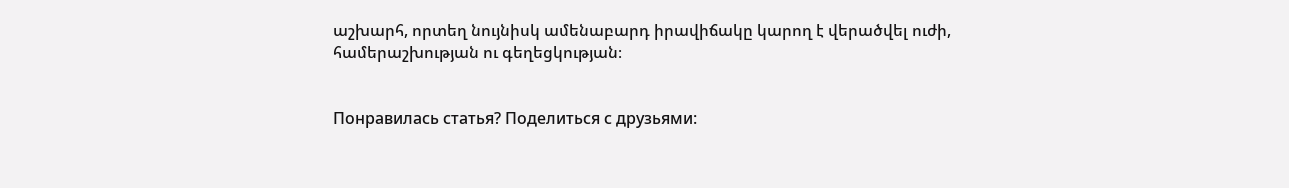աշխարհ, որտեղ նույնիսկ ամենաբարդ իրավիճակը կարող է վերածվել ուժի, համերաշխության ու գեղեցկության։


Понравилась статья? Поделиться с друзьями: